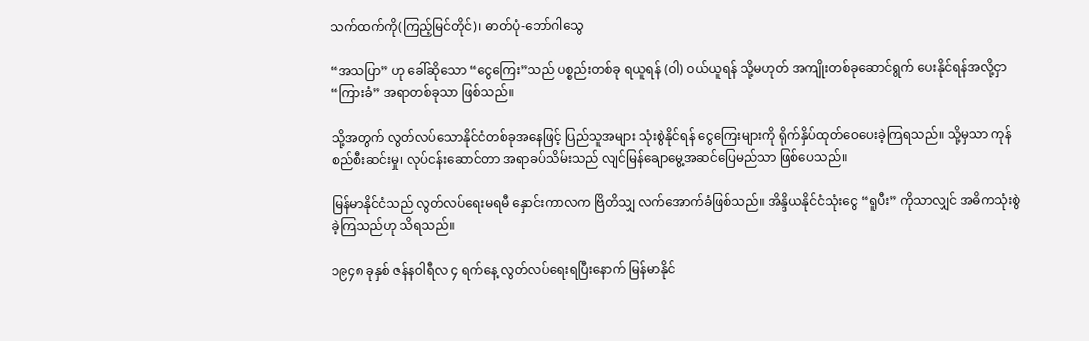သက်ထက်ကို(ကြည့်မြင်တိုင်)၊ ဓာတ်ပုံ-ဘော်ဂါသွေ

“အသပြာ” ဟု ခေါ်ဆိုသော “ငွေကြေး”သည် ပစ္စည်းတစ်ခု ရယူရန် (ဝါ) ဝယ်ယူရန် သို့မဟုတ် အကျိုးတစ်ခုဆောင်ရွက် ပေးနိုင်ရန်အလို့ငှာ “ကြားခံ” အရာတစ်ခုသာ ဖြစ်သည်။

သို့အတွက် လွတ်လပ်သောနိုင်ငံတစ်ခုအနေဖြင့် ပြည်သူအများ သုံးစွဲနိုင်ရန် ငွေကြေးများကို ရိုက်နှိပ်ထုတ်ဝေပေးခဲ့ကြရသည်။ သို့မှသာ ကုန်စည်စီးဆင်းမှု၊ လုပ်ငန်းဆောင်တာ အရာခပ်သိမ်းသည် လျင်မြန်ချောမွေ့အဆင်ပြေမည်သာ ဖြစ်ပေသည်။

မြန်မာနိုင်ငံသည် လွတ်လပ်ရေးမရမီ နှောင်းကာလက ဗြိတိသျှ လက်အောက်ခံဖြစ်သည်။ အိန္ဒိယနိုင်ငံသုံးငွေ “ရူပီး” ကိုသာလျှင် အဓိကသုံးစွဲခဲ့ကြသည်ဟု သိရသည်။

၁၉၄၈ ခုနှစ် ဇန်နဝါရီလ ၄ ရက်နေ့ လွတ်လပ်ရေးရပြီးနောက် မြန်မာနိုင်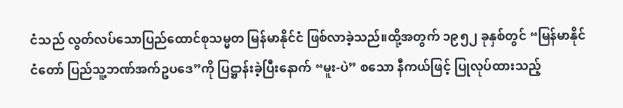ငံသည် လွတ်လပ်သောပြည်ထောင်စုသမ္မတ မြန်မာနိုင်ငံ ဖြစ်လာခဲ့သည်။ထို့အတွက် ၁၉၅၂ ခုနှစ်တွင် “မြန်မာနိုင်ငံတော် ပြည်သူ့ဘဏ်အက်ဥပဒေ”ကို ပြဋ္ဌာန်းခဲ့ပြီးနောက် “မူး-ပဲ” စသော နီကယ်ဖြင့် ပြုလုပ်ထားသည့်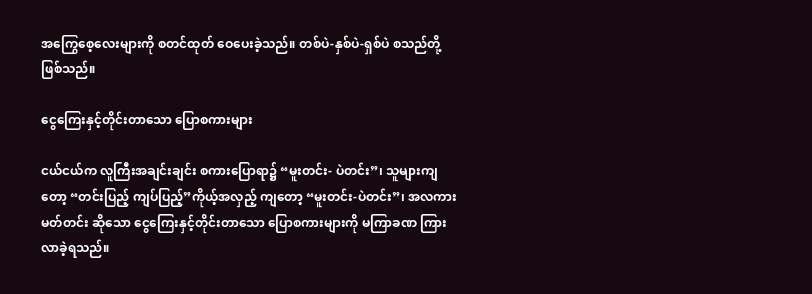အကြွေစေ့လေးများကို စတင်ထုတ် ဝေပေးခဲ့သည်။ တစ်ပဲ-နှစ်ပဲ-ရှစ်ပဲ စသည်တို့ဖြစ်သည်။

ငွေကြေးနှင့်တိုင်းတာသော ပြောစကားများ

ငယ်ငယ်က လူကြီးအချင်းချင်း စကားပြောရာ၌ “မူးတင်း- ပဲတင်း”၊ သူများကျတော့ “တင်းပြည့် ကျပ်ပြည့်”ကိုယ့်အလှည့် ကျတော့ “မူးတင်း-ပဲတင်း”၊ အလကား မတ်တင်း ဆိုသော ငွေကြေးနှင့်တိုင်းတာသော ပြောစကားများကို မကြာခဏ ကြားလာခဲ့ရသည်။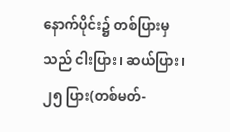နောက်ပိုင်း၌ တစ်ပြားမှသည် ငါးပြား၊ ဆယ်ပြား၊ ၂၅ ပြား(တစ်မတ်-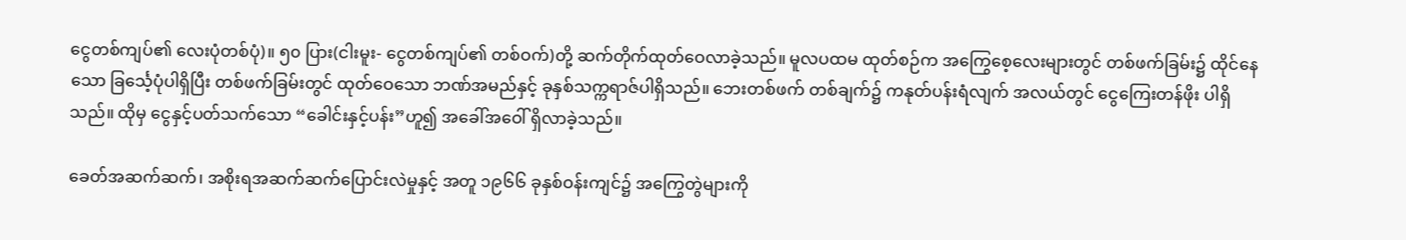ငွေတစ်ကျပ်၏ လေးပုံတစ်ပုံ)။ ၅၀ ပြား(ငါးမူး- ငွေတစ်ကျပ်၏ တစ်ဝက်)တို့ ဆက်တိုက်ထုတ်ဝေလာခဲ့သည်။ မူလပထမ ထုတ်စဉ်က အကြွေစေ့လေးများတွင် တစ်ဖက်ခြမ်း၌ ထိုင်နေသော ခြင်္သေ့ပုံပါရှိပြီး တစ်ဖက်ခြမ်းတွင် ထုတ်ဝေသော ဘဏ်အမည်နှင့် ခုနှစ်သက္ကရာဇ်ပါရှိသည်။ ဘေးတစ်ဖက် တစ်ချက်၌ ကနုတ်ပန်းရံလျက် အလယ်တွင် ငွေကြေးတန်ဖိုး ပါရှိသည်။ ထိုမှ ငွေနှင့်ပတ်သက်သော “ခေါင်းနှင့်ပန်း”ဟူ၍ အခေါ်အဝေါ် ရှိလာခဲ့သည်။

ခေတ်အဆက်ဆက်၊ အစိုးရအဆက်ဆက်ပြောင်းလဲမှုနှင့် အတူ ၁၉၆၆ ခုနှစ်ဝန်းကျင်၌ အကြွေတွဲများကို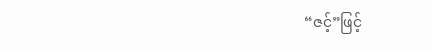“ဇင့်”ဖြင့်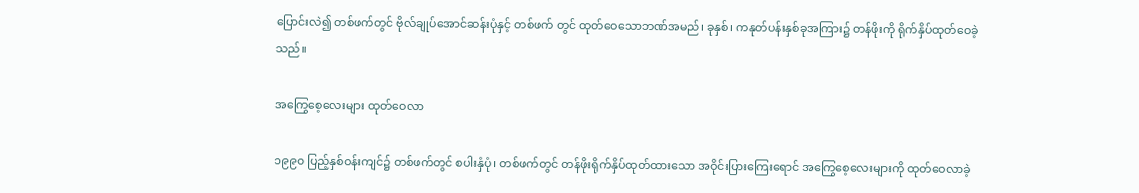ပြောင်းလဲ၍ တစ်ဖက်တွင် ဗိုလ်ချုပ်အောင်ဆန်းပုံနှင့် တစ်ဖက် တွင် ထုတ်ဝေသောဘဏ်အမည်၊ ခုနှစ်၊ ကနုတ်ပန်းနှစ်ခုအကြား၌ တန်ဖိုးကို ရိုက်နှိပ်ထုတ်ဝေခဲ့သည်။

အကြွေစေ့လေးများ ထုတ်ဝေလာ

၁၉၉၀ ပြည့်နှစ်ဝန်းကျင်၌ တစ်ဖက်တွင် စပါးနှံပုံ၊ တစ်ဖက်တွင် တန်ဖိုးရိုက်နှိပ်ထုတ်ထားသော အဝိုင်းပြားကြေးရောင် အကြွေစေ့လေးများကို ထုတ်ဝေလာခဲ့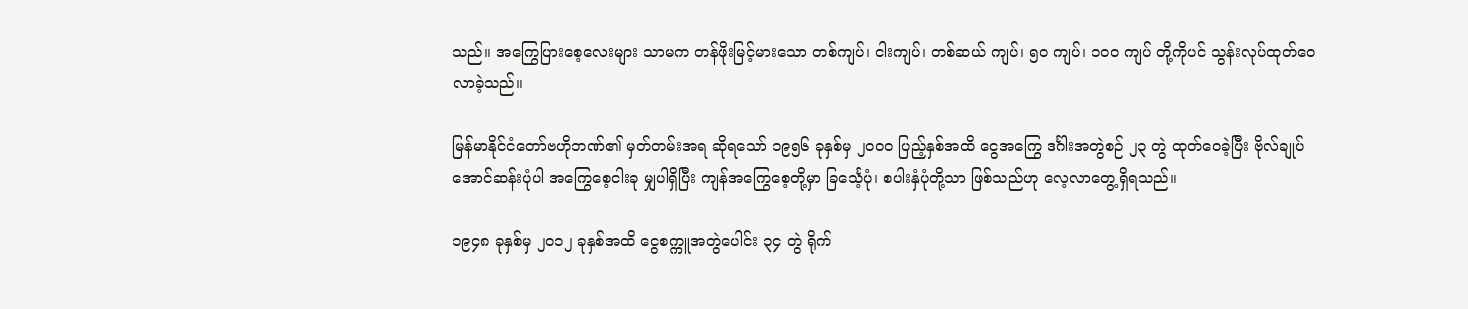သည်။ အကြွေပြားစေ့လေးများ သာမက တန်ဖိုးမြင့်မားသော တစ်ကျပ်၊ ငါးကျပ်၊ တစ်ဆယ် ကျပ်၊ ၅၀ ကျပ်၊ ၁၀ဝ ကျပ် တို့ကိုပင် သွန်းလုပ်ထုတ်ဝေလာခဲ့သည်။

မြန်မာနိုင်ငံတော်ဗဟိုဘဏ်၏ မှတ်တမ်းအရ ဆိုရသော် ၁၉၅၆ ခုနှစ်မှ ၂၀ဝ၀ ပြည့်နှစ်အထိ ငွေအကြွေ ဒင်္ဂါးအတွဲစဉ် ၂၃ တွဲ ထုတ်ဝေခဲ့ပြီး ဗိုလ်ချုပ်အောင်ဆန်းပုံပါ အကြွေစေ့ငါးခု မျှပါရှိပြီး ကျန်အကြွေစေ့တို့မှာ ခြင်္သေ့ပုံ၊ စပါးနှံပုံတို့သာ ဖြစ်သည်ဟု လေ့လာတွေ့ရှိရသည်။

၁၉၄၈ ခုနှစ်မှ ၂၀၁၂ ခုနှစ်အထိ ငွေစက္ကူအတွဲပေါင်း ၃၄ တွဲ ရိုက်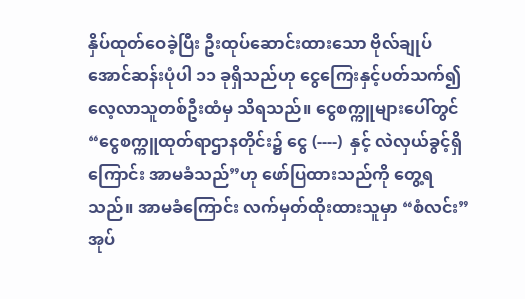နှိပ်ထုတ်ဝေခဲ့ပြီး ဦးထုပ်ဆောင်းထားသော ဗိုလ်ချုပ်အောင်ဆန်းပုံပါ ၁၁ ခုရှိသည်ဟု ငွေကြေးနှင့်ပတ်သက်၍ လေ့လာသူတစ်ဦးထံမှ သိရသည်။ ငွေစက္ကူများပေါ်တွင် “ငွေစက္ကူထုတ်ရာဌာနတိုင်း၌ ငွေ (----)  နှင့် လဲလှယ်ခွင့်ရှိကြောင်း အာမခံသည်”ဟု ဖော်ပြထားသည်ကို တွေ့ရသည်။ အာမခံကြောင်း လက်မှတ်ထိုးထားသူမှာ “စံလင်း” အုပ်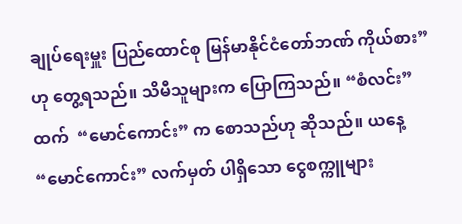ချုပ်ရေးမှူး ပြည်ထောင်စု မြန်မာနိုင်ငံတော်ဘဏ် ကိုယ်စား” ဟု တွေ့ရသည်။ သိမီသူများက ပြောကြသည်။ “စံလင်း” ထက်  “မောင်ကောင်း” က စောသည်ဟု ဆိုသည်။ ယနေ့ “မောင်ကောင်း” လက်မှတ် ပါရှိသော ငွေစက္ကူများ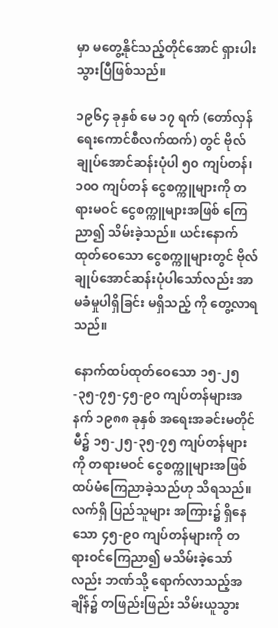မှာ မတွေ့နိုင်သည့်တိုင်အောင် ရှားပါးသွားပြီဖြစ်သည်။

၁၉၆၄ ခုနှစ် မေ ၁၇ ရက် (တော်လှန်ရေးကောင်စီလက်ထက်) တွင် ဗိုလ်ချုပ်အောင်ဆန်းပုံပါ ၅၀ ကျပ်တန်၊ ၁၀ဝ ကျပ်တန် ငွေစက္ကူများကို တရားမဝင် ငွေစက္ကူများအဖြစ် ကြေညာ၍ သိမ်းခဲ့သည်။ ယင်းနောက် ထုတ်ဝေသော ငွေစက္ကူများတွင် ဗိုလ်ချုပ်အောင်ဆန်းပုံပါသော်လည်း အာမခံမှုပါရှိခြင်း မရှိသည့် ကို တွေ့လာရသည်။

နောက်ထပ်ထုတ်ဝေသော ၁၅-၂၅-၃၅-၇၅-၄၅-၉၀ ကျပ်တန်များအနက် ၁၉၈၈ ခုနှစ် အရေးအခင်းမတိုင်မီ၌ ၁၅-၂၅-၃၅-၇၅ ကျပ်တန်များကို တရားမဝင် ငွေစက္ကူများအဖြစ် ထပ်မံကြေညာခဲ့သည်ဟု သိရသည်။ လက်ရှိ ပြည်သူများ အကြား၌ ရှိနေသော ၄၅-၉၀ ကျပ်တန်များကို တရားဝင်ကြေညာ၍ မသိမ်းခဲ့သော်လည်း ဘဏ်သို့ ရောက်လာသည့်အချိန်၌ တဖြည်းဖြည်း သိမ်းယူသွား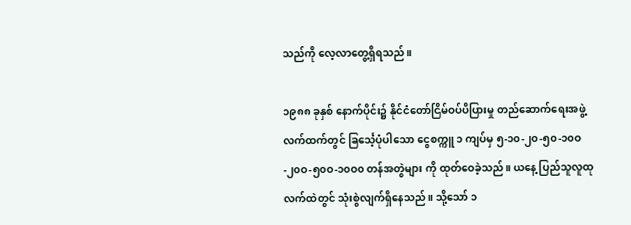သည်ကို လေ့လာတွေ့ရှိရသည်။

၁၉၈၈ ခုနှစ် နောက်ပိုင်း၌ နိုင်ငံတော်ငြိမ်ဝပ်ပိပြားမှု တည်ဆောက်ရေးအဖွဲ့ လက်ထက်တွင် ခြင်္သေ့ပုံပါသော ငွေစက္ကူ ၁ ကျပ်မှ ၅-၁၀-၂၀-၅၀-၁၀ဝ-၂၀ဝ-၅၀ဝ-၁၀ဝ၀ တန်အတွဲများ ကို ထုတ်ဝေခဲ့သည်။ ယနေ့ ပြည်သူလူထုလက်ထဲတွင် သုံးစွဲလျက်ရှိနေသည်။ သို့သော် ၁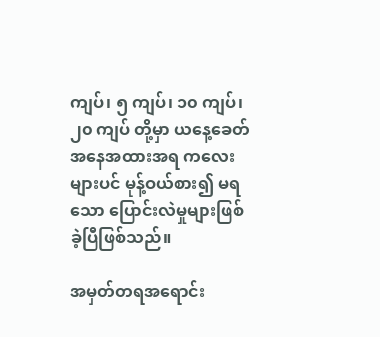ကျပ်၊ ၅ ကျပ်၊ ၁၀ ကျပ်၊ ၂၀ ကျပ် တို့မှာ ယနေ့ခေတ် အနေအထားအရ ကလေးများပင် မုန့်ဝယ်စား၍ မရသော ပြောင်းလဲမှုများဖြစ်ခဲ့ပြီဖြစ်သည်။

အမှတ်တရအရောင်း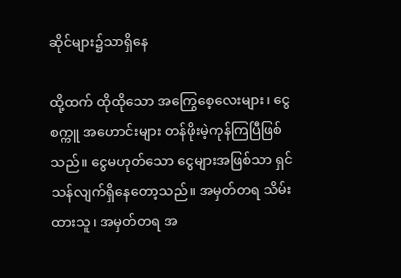ဆိုင်များ၌သာရှိနေ

ထို့ထက် ထိုထိုသော အကြွေစေ့လေးများ၊ ငွေစက္ကူ အဟောင်းများ တန်ဖိုးမဲ့ကုန်ကြပြီဖြစ်သည်။ ငွေမဟုတ်သော ငွေများအဖြစ်သာ ရှင်သန်လျက်ရှိနေတော့သည်။ အမှတ်တရ သိမ်းထားသူ၊ အမှတ်တရ အ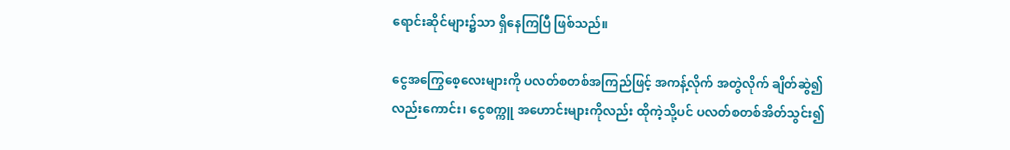ရောင်းဆိုင်များ၌သာ ရှိနေကြပြီ ဖြစ်သည်။

ငွေအကြွေစေ့လေးများကို ပလတ်စတစ်အကြည်ဖြင့် အကန့်လိုက် အတွဲလိုက် ချိတ်ဆွဲ၍လည်းကောင်း၊ ငွေစက္ကူ အဟောင်းများကိုလည်း ထိုကဲ့သို့ပင် ပလတ်စတစ်အိတ်သွင်း၍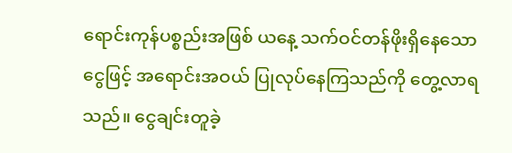ရောင်းကုန်ပစ္စည်းအဖြစ် ယနေ့ သက်ဝင်တန်ဖိုးရှိနေသော ငွေဖြင့် အရောင်းအဝယ် ပြုလုပ်နေကြသည်ကို တွေ့လာရသည်။ ငွေချင်းတူခဲ့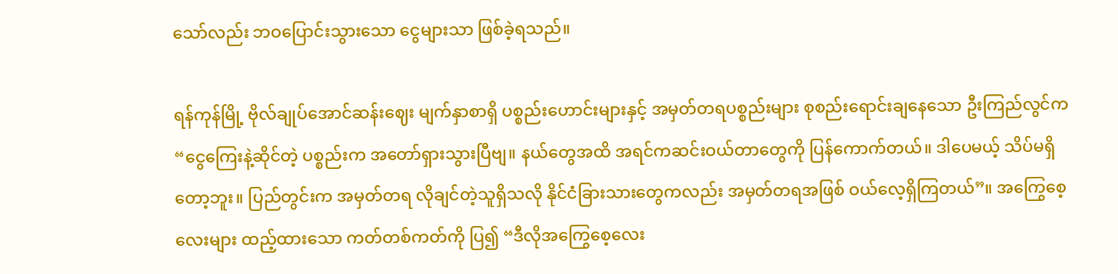သော်လည်း ဘဝပြောင်းသွားသော ငွေများသာ ဖြစ်ခဲ့ရသည်။

ရန်ကုန်မြို့ ဗိုလ်ချုပ်အောင်ဆန်းဈေး မျက်နှာစာရှိ ပစ္စည်းဟောင်းများနှင့် အမှတ်တရပစ္စည်းများ စုစည်းရောင်းချနေသော ဦးကြည်လွင်က “ငွေကြေးနဲ့ဆိုင်တဲ့ ပစ္စည်းက အတော်ရှားသွားပြီဗျ။ နယ်တွေအထိ အရင်ကဆင်းဝယ်တာတွေကို ပြန်ကောက်တယ်။ ဒါပေမယ့် သိပ်မရှိတော့ဘူး။ ပြည်တွင်းက အမှတ်တရ လိုချင်တဲ့သူရှိသလို နိုင်ငံခြားသားတွေကလည်း အမှတ်တရအဖြစ် ဝယ်လေ့ရှိကြတယ်”။ အကြွေစေ့လေးများ ထည့်ထားသော ကတ်တစ်ကတ်ကို ပြ၍ “ဒီလိုအကြွေစေ့လေး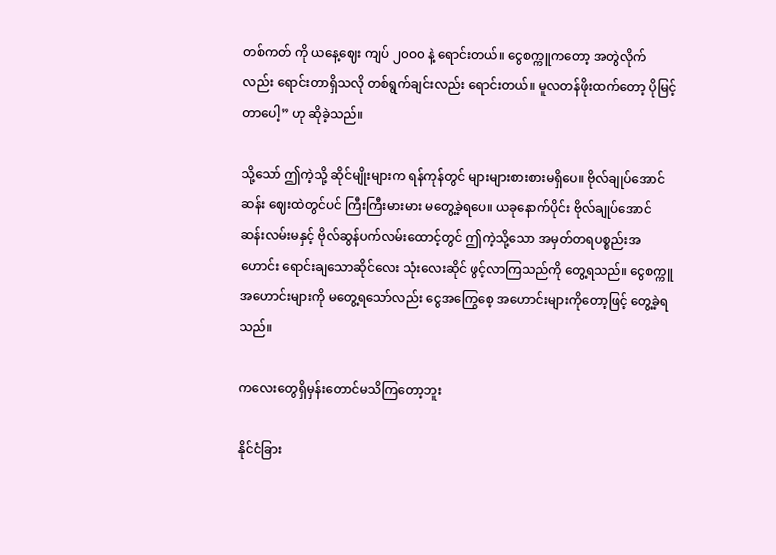တစ်ကတ် ကို ယနေ့ဈေး ကျပ် ၂၀ဝ၀ နဲ့ ရောင်းတယ်။ ငွေစက္ကူကတော့ အတွဲလိုက်လည်း ရောင်းတာရှိသလို တစ်ရွက်ချင်းလည်း ရောင်းတယ်။ မူလတန်ဖိုးထက်တော့ ပိုမြင့်တာပေါ့” ဟု ဆိုခဲ့သည်။

သို့သော် ဤကဲ့သို့ ဆိုင်မျိုးများက ရန်ကုန်တွင် များများစားစားမရှိပေ။ ဗိုလ်ချုပ်အောင်ဆန်း ဈေးထဲတွင်ပင် ကြီးကြီးမားမား မတွေ့ခဲ့ရပေ။ ယခုနောက်ပိုင်း ဗိုလ်ချုပ်အောင်ဆန်းလမ်းမနှင့် ဗိုလ်ဆွန်ပက်လမ်းထောင့်တွင် ဤကဲ့သို့သော အမှတ်တရပစ္စည်းအဟောင်း ရောင်းချသောဆိုင်လေး သုံးလေးဆိုင် ဖွင့်လာကြသည်ကို တွေ့ရသည်။ ငွေစက္ကူအဟောင်းများကို မတွေ့ရသော်လည်း ငွေအကြွေစေ့ အဟောင်းများကိုတော့ဖြင့် တွေ့ခဲ့ရသည်။

ကလေးတွေရှိမှန်းတောင်မသိကြတော့ဘူး

နိုင်ငံခြား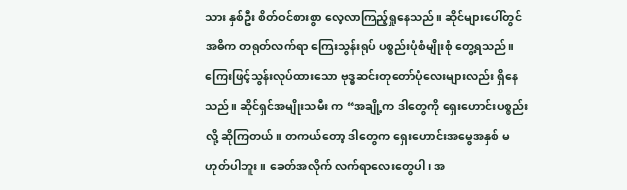သား နှစ်ဦး စိတ်ဝင်စားစွာ လေ့လာကြည့်ရှုနေသည်။ ဆိုင်များပေါ်တွင် အဓိက တရုတ်လက်ရာ ကြေးသွန်းရုပ် ပစ္စည်းပုံစံမျိုးစုံ တွေ့ရသည်။ ကြေးဖြင့်သွန်းလုပ်ထားသော ဗုဒ္ဓဆင်းတုတော်ပုံလေးများလည်း ရှိနေသည်။ ဆိုင်ရှင်အမျိုးသမီး က “အချို့က ဒါတွေကို ရှေးဟောင်းပစ္စည်းလို့ ဆိုကြတယ်။ တကယ်တော့ ဒါတွေက ရှေးဟောင်းအမွေအနှစ် မဟုတ်ပါဘူး။ ခေတ်အလိုက် လက်ရာလေးတွေပါ၊ အ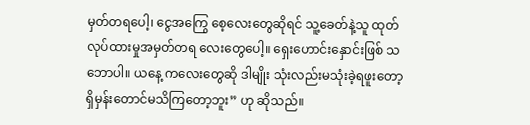မှတ်တရပေါ့၊ ငွေအကြွေ စေ့လေးတွေဆိုရင် သူ့ခေတ်နဲ့သူ ထုတ်လုပ်ထားမှုအမှတ်တရ လေးတွေပေါ့။ ရှေးဟောင်းနှောင်းဖြစ် သဘောပါ။ ယနေ့ ကလေးတွေဆို ဒါမျိုး သုံးလည်းမသုံးခဲ့ရဖူးတော့ ရှိမှန်းတောင်မသိကြတော့ဘူး” ဟု ဆိုသည်။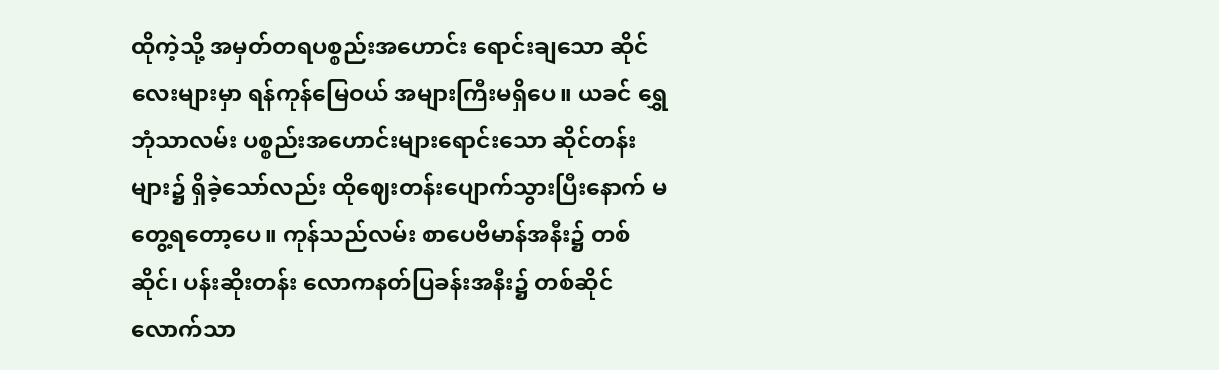ထိုကဲ့သို့ အမှတ်တရပစ္စည်းအဟောင်း ရောင်းချသော ဆိုင်လေးများမှာ ရန်ကုန်မြေဝယ် အများကြီးမရှိပေ။ ယခင် ရွှေဘုံသာလမ်း ပစ္စည်းအဟောင်းများရောင်းသော ဆိုင်တန်းများ၌ ရှိခဲ့သော်လည်း ထိုဈေးတန်းပျောက်သွားပြီးနောက် မတွေ့ရတော့ပေ။ ကုန်သည်လမ်း စာပေဗိမာန်အနီး၌ တစ်ဆိုင်၊ ပန်းဆိုးတန်း လောကနတ်ပြခန်းအနီး၌ တစ်ဆိုင်လောက်သာ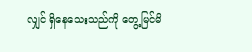လျှင် ရှိနေသေးသည်ကို တွေ့မြင်မိ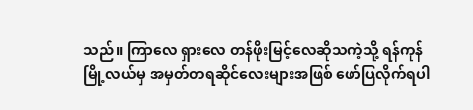သည်။ ကြာလေ ရှားလေ တန်ဖိုးမြင့်လေဆိုသကဲ့သို့ ရန်ကုန်မြို့လယ်မှ အမှတ်တရဆိုင်လေးများအဖြစ် ဖော်ပြလိုက်ရပါ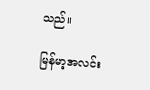သည်။

မြန်မာ့အလင်း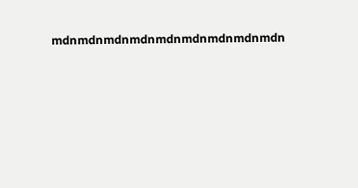mdnmdnmdnmdnmdnmdnmdnmdnmdn